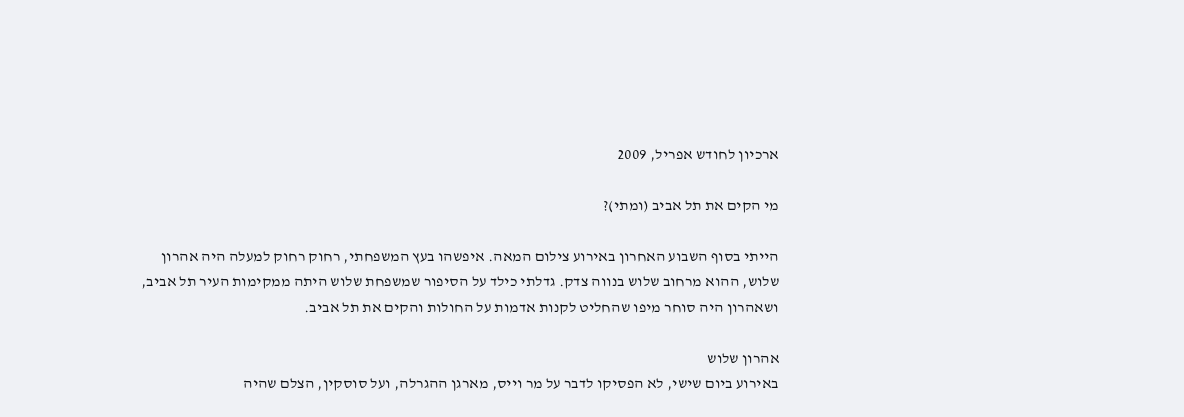ארכיון לחודש אפריל, 2009

מי הקים את תל אביב (ומתי)?

הייתי בסוף השבוע האחרון באירוע צילום המאה. איפשהו בעץ המשפחתי, רחוק רחוק למעלה היה אהרון שלוש, ההוא מרחוב שלוש בנווה צדק. גדלתי כילד על הסיפור שמשפחת שלוש היתה ממקימות העיר תל אביב, ושאהרון היה סוחר מיפו שהחליט לקנות אדמות על החולות והקים את תל אביב.

אהרון שלוש
באירוע ביום שישי, לא הפסיקו לדבר על מר וייס, מארגן ההגרלה, ועל סוסקין, הצלם שהיה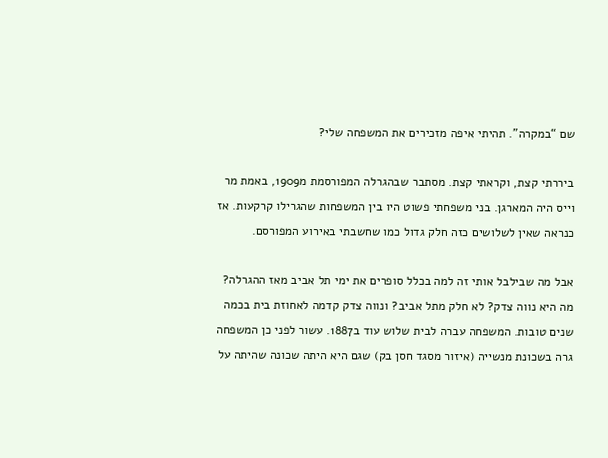שם “במקרה”. תהיתי איפה מזכירים את המשפחה שלי?

ביררתי קצת, וקראתי קצת. מסתבר שבהגרלה המפורסמת מ1909, באמת מר וייס היה המארגן. בני משפחתי פשוט היו בין המשפחות שהגרילו קרקעות. אז כנראה שאין לשלושים כזה חלק גדול כמו שחשבתי באירוע המפורסם.

אבל מה שבילבל אותי זה למה בכלל סופרים את ימי תל אביב מאז ההגרלה? מה היא נווה צדק? לא חלק מתל אביב? ונווה צדק קדמה לאחוזת בית בכמה שנים טובות. המשפחה עברה לבית שלוש עוד ב1887. עשור לפני כן המשפחה גרה בשכונת מנשייה (איזור מסגד חסן בק) שגם היא היתה שכונה שהיתה על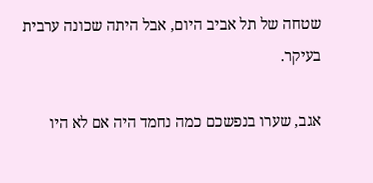שטחה של תל אביב היום, אבל היתה שכונה ערבית בעיקר.

אגב, שערו בנפשכם כמה נחמד היה אם לא היו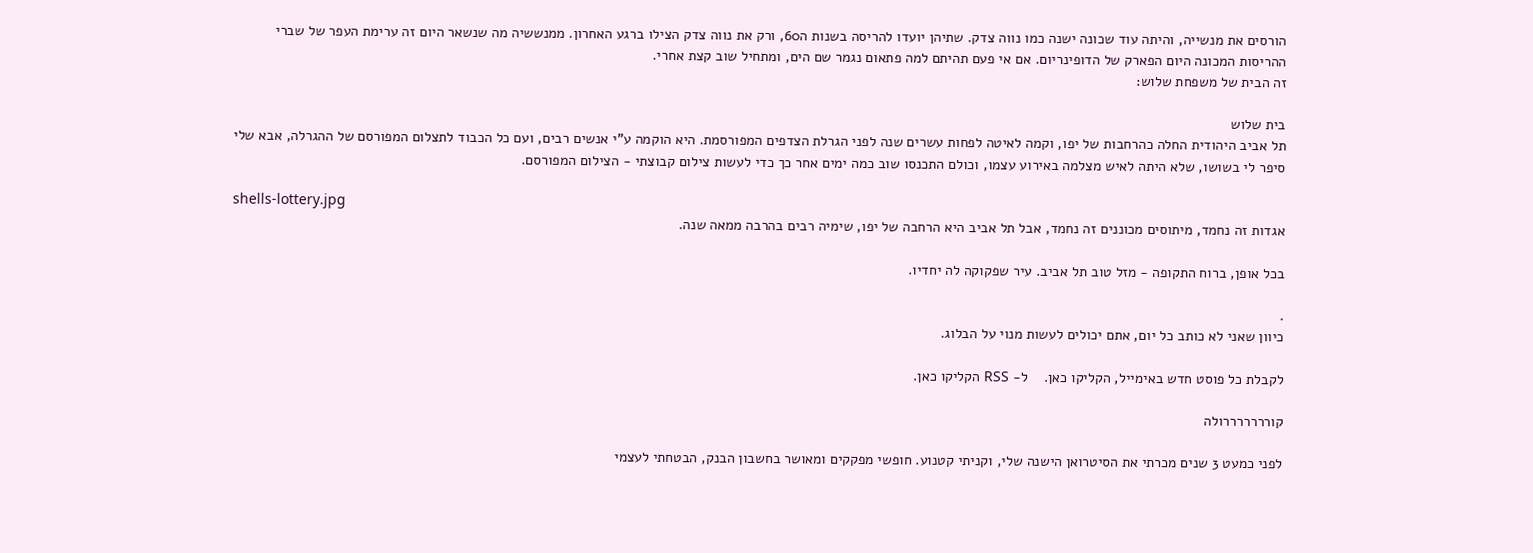הורסים את מנשייה, והיתה עוד שכונה ישנה כמו נווה צדק. שתיהן יועדו להריסה בשנות ה60, ורק את נווה צדק הצילו ברגע האחרון. ממנששיה מה שנשאר היום זה ערימת העפר של שברי ההריסות המכונה היום הפארק של הדופינריום. אם אי פעם תהיתם למה פתאום נגמר שם הים, ומתחיל שוב קצת אחרי.
זה הבית של משפחת שלוש:

בית שלוש
תל אביב היהודית החלה כהרחבות של יפו, וקמה לאיטה לפחות עשרים שנה לפני הגרלת הצדפים המפורסמת. היא הוקמה ע”י אנשים רבים, ועם כל הכבוד לתצלום המפורסם של ההגרלה, אבא שלי סיפר לי בשושו, שלא היתה לאיש מצלמה באירוע עצמו, וכולם התכנסו שוב כמה ימים אחר כך כדי לעשות צילום קבוצתי - הצילום המפורסם.

shells-lottery.jpg
אגדות זה נחמד, מיתוסים מכוננים זה נחמד, אבל תל אביב היא הרחבה של יפו, שימיה רבים בהרבה ממאה שנה.

בכל אופן, ברוח התקופה - מזל טוב תל אביב. עיר שפקוקה לה יחדיו.

.
כיוון שאני לא כותב כל יום, אתם יכולים לעשות מנוי על הבלוג.

לקבלת כל פוסט חדש באימייל, הקליקו כאן.    ל- RSS הקליקו כאן.

קורררררררולה

לפני כמעט 3 שנים מכרתי את הסיטרואן הישנה שלי, וקניתי קטנוע. חופשי מפקקים ומאושר בחשבון הבנק, הבטחתי לעצמי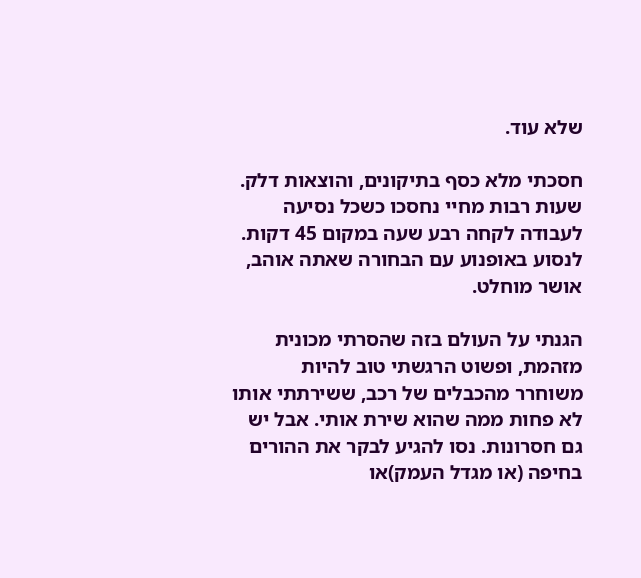שלא עוד.

חסכתי מלא כסף בתיקונים, והוצאות דלק. שעות רבות מחיי נחסכו כשכל נסיעה לעבודה לקחה רבע שעה במקום 45 דקות. לנסוע באופנוע עם הבחורה שאתה אוהב, אושר מוחלט.

הגנתי על העולם בזה שהסרתי מכונית מזהמת, ופשוט הרגשתי טוב להיות משוחרר מהכבלים של רכב, ששירתתי אותו לא פחות ממה שהוא שירת אותי. אבל יש גם חסרונות. נסו להגיע לבקר את ההורים בחיפה (או מגדל העמק)או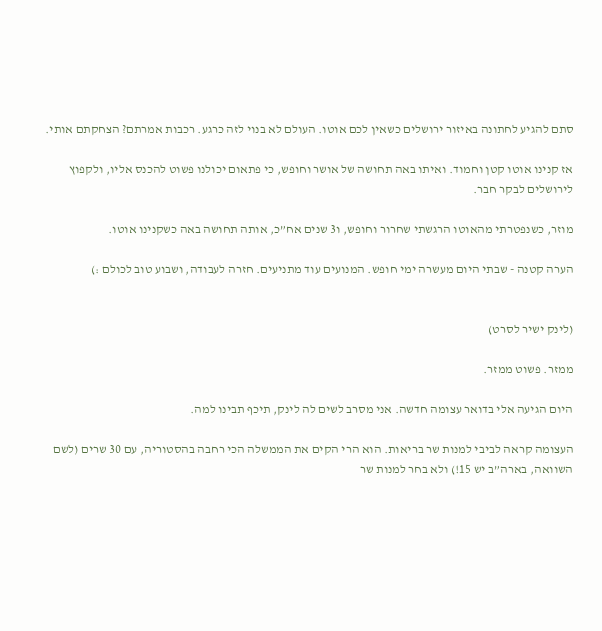סתם להגיע לחתונה באיזור ירושלים כשאין לכם אוטו. העולם לא בנוי לזה כרגע. רכבות אמרתם? הצחקתם אותי.

אז קנינו אוטו קטן וחמוד. ואיתו באה תחושה של אושר וחופש, כי פתאום יכולנו פשוט להכנס אליו, ולקפוץ לירושלים לבקר חבר.

מוזר, כשנפטרתי מהאוטו הרגשתי שחרור וחופש, ו3 שנים אח”כ, אותה תחושה באה כשקנינו אוטו.

הערה קטנה - שבתי היום מעשרה ימי חופש. המנועים עוד מתניעים. חזרה לעבודה, ושבוע טוב לכולם :)


(לינק ישיר לסרט)

ממזר. פשוט ממזר.

היום הגיעה אלי בדואר עצומה חדשה. אני מסרב לשים לה לינק, תיכף תבינו למה.

העצומה קראה לביבי למנות שר בריאות. הוא הרי הקים את הממשלה הכי רחבה בהסטוריה, עם 30 שרים (לשם השוואה, בארה”ב יש 15!) ולא בחר למנות שר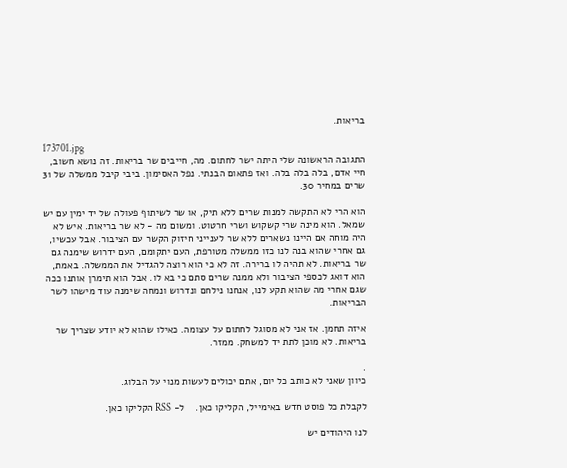בריאות.

173701.jpg
התגובה הראשונה שלי היתה ישר לחתום. מה, חייבים שר בריאות. זה נושא חשוב, חיי אדם, בלה בלה בלה. ואז פתאום הבנתי. נפל האסימון. ביבי קיבל ממשלה של 31 שרים במחיר 30.

הוא הרי לא התקשה למנות שרים ללא תיק, או שר לשיתוף פעולה של יד ימין עם יש שמאל. הוא מינה שרי קשקוש ושרי חרטוט. ומשום מה - לא שר בריאות. איש לא היה מוחה אם היינו נשארים ללא שר לענייני חיזוק הקשר עם הציבור. אבל עכשיו, גם אחרי שהוא בנה לנו כזו ממשלה מטורפת, העם יתקומם, העם ידרוש שימנה גם שר בריאות. לא תהיה לו ברירה. זה לא כי הוא רוצה להגדיל את הממשלה. באמת, הוא דואג לכספי הציבור ולא ממנה שרים סתם כי בא לו. אבל הוא תימרן אותנו ככה שגם אחרי מה שהוא תקע לנו, אנחנו נילחם ונדרוש ונמחה שימנה עוד מישהו לשר הבריאות.

איזה תחמן. אז אני לא מסוגל לחתום על עצומה. כאילו שהוא לא יודע שצריך שר בריאות. לא מוכן לתת יד למשחק. ממזר.

.
כיוון שאני לא כותב כל יום, אתם יכולים לעשות מנוי על הבלוג.

לקבלת כל פוסט חדש באימייל, הקליקו כאן.    ל- RSS הקליקו כאן.

לנו היהודים יש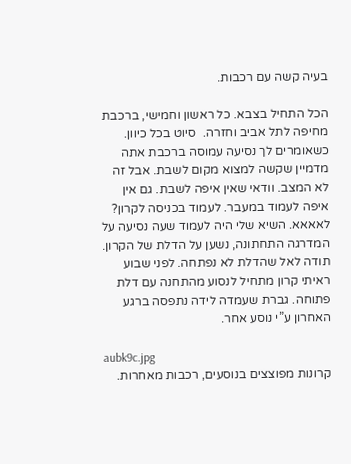בעיה קשה עם רכבות.

הכל התחיל בצבא. כל ראשון וחמישי, ברכבת מחיפה לתל אביב וחזרה.  סיוט בכל כיוון. כשאומרים לך נסיעה עמוסה ברכבת אתה מדמיין שקשה למצוא מקום לשבת. אבל זה לא המצב. וודאי שאין איפה לשבת. גם אין איפה לעמוד במעבר. לעמוד בכניסה לקרון? לאאאא. השיא שלי היה לעמוד שעה נסיעה על המדרגה התחתונה, נשען על הדלת של הקרון. תודה לאל שהדלת לא נפתחה. לפני שבוע ראיתי קרון מתחיל לנסוע מהתחנה עם דלת פתוחה. גברת שעמדה לידה נתפסה ברגע האחרון ע”י נוסע אחר.

aubk9c.jpg
קרונות מפוצצים בנוסעים, רכבות מאחרות.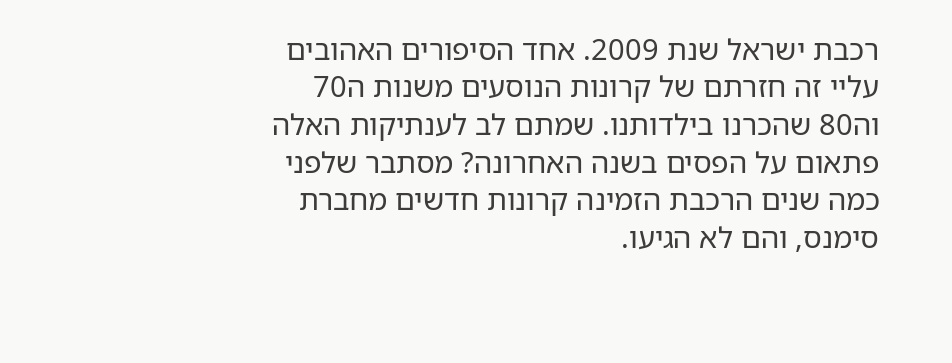רכבת ישראל שנת 2009. אחד הסיפורים האהובים עליי זה חזרתם של קרונות הנוסעים משנות ה70 וה80 שהכרנו בילדותנו. שמתם לב לענתיקות האלה פתאום על הפסים בשנה האחרונה? מסתבר שלפני כמה שנים הרכבת הזמינה קרונות חדשים מחברת סימנס, והם לא הגיעו.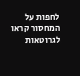לחפות על המחסור קראו לגרוטאות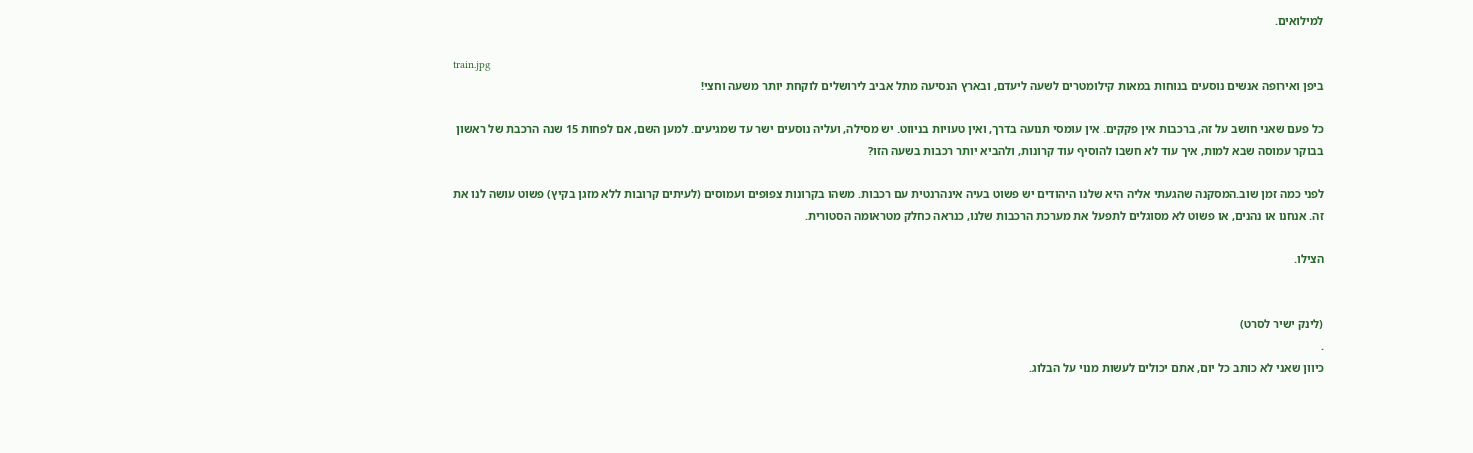למילואים.

train.jpg
ביפן ואירופה אנשים נוסעים בנוחות במאות קילומטרים לשעה ליעדם, ובארץ הנסיעה מתל אביב לירושלים לוקחת יותר משעה וחצי!

כל פעם שאני חושב על זה, ברכבות אין פקקים. אין עומסי תנועה בדרך, ואין טעויות בניווט. יש מסילה, ועליה נוסעים ישר עד שמגיעים. למען השם, אם לפחות 15 שנה הרכבת של ראשון בבוקר עמוסה שבא למות, איך עוד לא חשבו להוסיף עוד קרונות, ולהביא יותר רכבות בשעה הזו?

לפני כמה זמן שוב.המסקנה שהגעתי אליה היא שלנו היהודים יש פשוט בעיה אינהרנטית עם רכבות. משהו בקרונות צפופים ועמוסים (לעיתים קרובות ללא מזגן בקיץ) פשוט עושה לנו את זה. אנחנו או נהנים, או פשוט לא מסוגלים לתפעל את מערכת הרכבות שלנו, כנראה כחלק מטראומה הסטורית.

הצילו.


(לינק ישיר לסרט)
.
כיוון שאני לא כותב כל יום, אתם יכולים לעשות מנוי על הבלוג.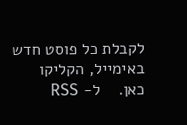לקבלת כל פוסט חדש באימייל, הקליקו כאן.    ל- RSS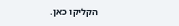הקליקו כאן.